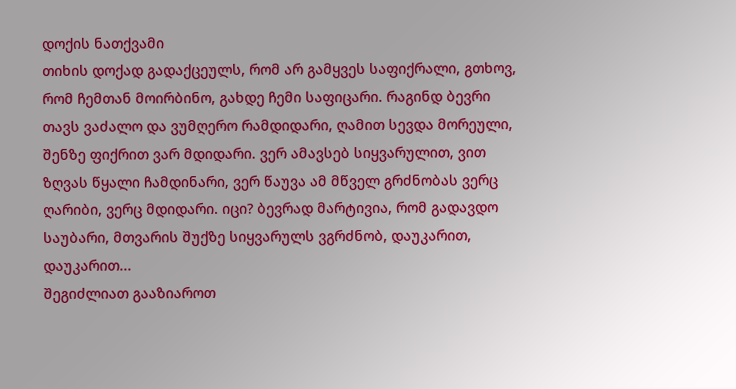დოქის ნათქვამი
თიხის დოქად გადაქცეულს, რომ არ გამყვეს საფიქრალი, გთხოვ, რომ ჩემთან მოირბინო, გახდე ჩემი საფიცარი. რაგინდ ბევრი თავს ვაძალო და ვუმღერო რამდიდარი, ღამით სევდა მორეული, შენზე ფიქრით ვარ მდიდარი. ვერ ამავსებ სიყვარულით, ვით ზღვას წყალი ჩამდინარი, ვერ წაუვა ამ მწველ გრძნობას ვერც ღარიბი, ვერც მდიდარი. იცი? ბევრად მარტივია, რომ გადავდო საუბარი, მთვარის შუქზე სიყვარულს ვგრძნობ, დაუკარით, დაუკარით...
შეგიძლიათ გააზიაროთ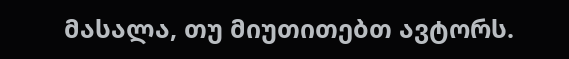მასალა, თუ მიუთითებთ ავტორს.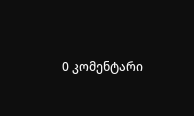0 კომენტარი